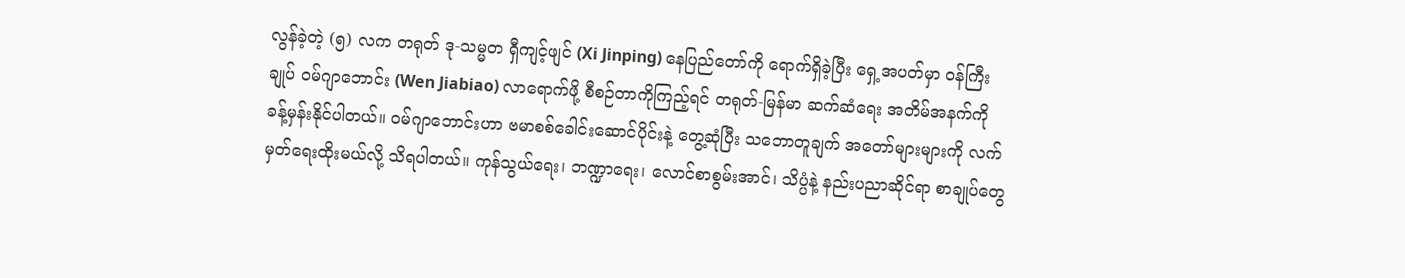လွန်ခဲ့တဲ့ (၅) လက တရုတ် ဒု-သမ္မတ ရှီကျင့်ဖျင် (Xi Jinping) နေပြည်တော်ကို ရောက်ရှိခဲ့ပြီး ရှေ့အပတ်မှာ ဝန်ကြီးချုပ် ဝမ်ဂျာဘောင်း (Wen Jiabiao) လာရောက်ဖို့ စီစဉ်တာကိုကြည့်ရင် တရုတ်-မြန်မာ ဆက်ဆံရေး အတိမ်အနက်ကို ခန့်မှန်းနိုင်ပါတယ်။ ဝမ်ဂျာဘောင်းဟာ ဗမာစစ်ခေါင်းဆောင်ပိုင်းနဲ့ တွေ့ဆုံပြီး သဘောတူချက် အတော်များများကို လက်မှတ်ရေးထိုးမယ်လို့ သိရပါတယ်။ ကုန်သွယ်ရေး၊ ဘဏ္ဍာရေး၊ လောင်စာစွမ်းအာင်၊ သိပ္ပံနဲ့ နည်းပညာဆိုင်ရာ စာချုပ်တွေ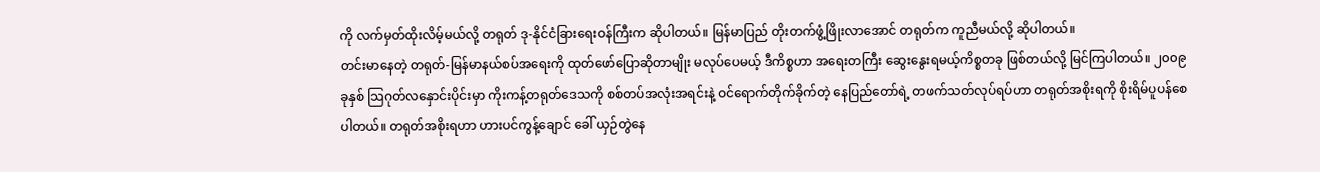ကို လက်မှတ်ထိုးလိမ့်မယ်လို့ တရုတ် ဒု-နိုင်ငံခြားရေးဝန်ကြီးက ဆိုပါတယ်။ မြန်မာပြည် တိုးတက်ဖွံ့ဖြိုးလာအောင် တရုတ်က ကူညီမယ်လို့ ဆိုပါတယ်။
တင်းမာနေတဲ့ တရုတ်-မြန်မာနယ်စပ်အရေးကို ထုတ်ဖော်ပြောဆိုတာမျိုး မလုပ်ပေမယ့် ဒီကိစ္စဟာ အရေးတကြီး ဆွေးနွေးရမယ့်ကိစ္စတခု ဖြစ်တယ်လို့ မြင်ကြပါတယ်။ ၂၀၀၉ ခုနှစ် သြဂုတ်လနှောင်းပိုင်းမှာ ကိုးကန့်တရုတ်ဒေသကို စစ်တပ်အလုံးအရင်းနဲ့ ဝင်ရောက်တိုက်ခိုက်တဲ့ နေပြည်တော်ရဲ့ တဖက်သတ်လုပ်ရပ်ဟာ တရုတ်အစိုးရကို စိုးရိမ်ပူပန်စေပါတယ်။ တရုတ်အစိုးရဟာ ဟားပင်ကွန့်ချောင် ခေါ် ယှဉ်တွဲနေ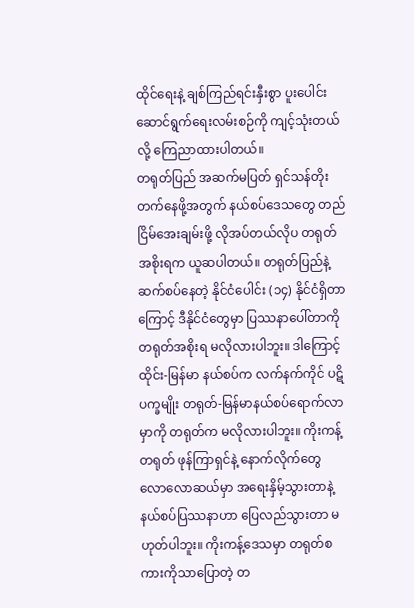ထိုင်ရေးနဲ့ ချစ်ကြည်ရင်းနှီးစွာ ပူးပေါင်းဆောင်ရွက်ရေးလမ်းစဉ်ကို ကျင့်သုံးတယ်လို့ ကြေညာထားပါတယ်။
တရုတ်ပြည် အဆက်မပြတ် ရှင်သန်တိုးတက်နေဖို့အတွက် နယ်စပ်ဒေသတွေ တည်ငြိမ်အေးချမ်းဖို့ လိုအပ်တယ်လိုပ တရုတ်အစိုးရက ယူဆပါတယ်။ တရုတ်ပြည်နဲ့ ဆက်စပ်နေတဲ့ နိုင်ငံပေါင်း (၁၄) နိုင်ငံရှိတာကြောင့် ဒီနိုင်ငံတွေမှာ ပြဿနာပေါ်တာကို တရုတ်အစိုးရ မလိုလားပါဘူး။ ဒါကြောင့် ထိုင်း-မြန်မာ နယ်စပ်က လက်နက်ကိုင် ပဋိပက္ခမျိုး တရုတ်-မြန်မာနယ်စပ်ရောက်လာမှာကို တရုတ်က မလိုလားပါဘူး။ ကိုးကန့်တရုတ် ဖုန်ကြာရှင်နဲ့ နောက်လိုက်တွေ လောလောဆယ်မှာ အရေးနှိမ့်သွားတာနဲ့ နယ်စပ်ပြဿနာဟာ ပြေလည်သွားတာ မဟုတ်ပါဘူး။ ကိုးကန့်ဒေသမှာ တရုတ်စကားကိုသာပြောတဲ့ တ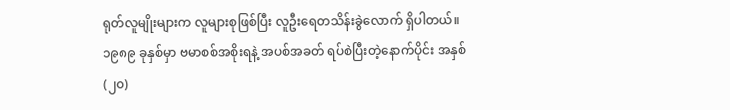ရုတ်လူမျိုးများက လူများစုဖြစ်ပြီး လူဦးရေတသိန်းခွဲလောက် ရှိပါတယ်။ ၁၉၈၉ ခုနှစ်မှာ ဗမာစစ်အစိုးရနဲ့ အပစ်အခတ် ရပ်စဲပြီးတဲ့နောက်ပိုင်း အနှစ် (၂၀)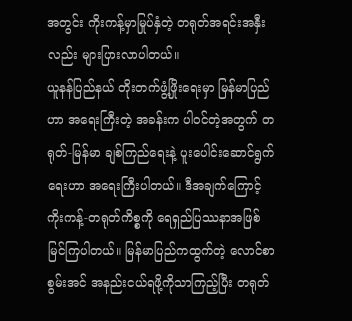အတွင်း ကိုးကန့်မှာမြုပ်နှံတဲ့ တရုတ်အရင်းအနှီးလည်း များပြားလာပါတယ်။
ယူနန်ပြည်နယ် တိုးတက်ဖွံ့ဖြိုးရေးမှာ မြန်မာပြည်ဟာ အရေးကြီးတဲ့ အခန်းက ပါဝင်တဲ့အတွက် တရုတ်-မြန်မာ ချစ်ကြည်ရေးနဲ့ ပူးပေါင်းဆောင်ရွက်ရေးဟာ အရေးကြီးပါတယ်။ ဒီအချက်ကြောင့် ကိုးကန့်-တရုတ်ကိစ္စကို ရေရှည်ပြဿနာအဖြစ် မြင်ကြပါတယ်။ မြန်မာပြည်ကထွက်တဲ့ လောင်စာစွမ်းအင် အနည်းငယ်ရဖို့ကိုသာကြည့်ပြီး တရုတ်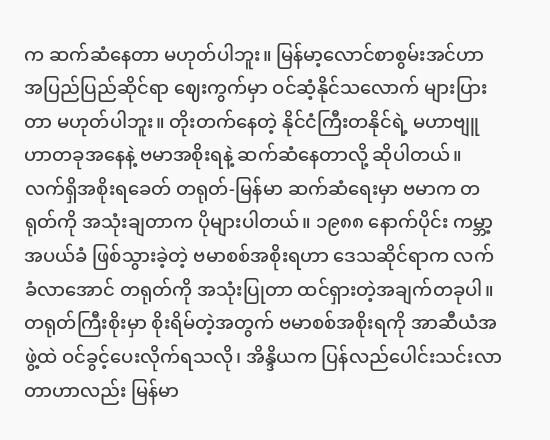က ဆက်ဆံနေတာ မဟုတ်ပါဘူး။ မြန်မာ့လောင်စာစွမ်းအင်ဟာ အပြည်ပြည်ဆိုင်ရာ ဈေးကွက်မှာ ဝင်ဆံ့နိုင်သလောက် များပြားတာ မဟုတ်ပါဘူး။ တိုးတက်နေတဲ့ နိုင်ငံကြီးတနိုင်ရဲ့ မဟာဗျူဟာတခုအနေနဲ့ ဗမာအစိုးရနဲ့ ဆက်ဆံနေတာလို့ ဆိုပါတယ်။
လက်ရှိအစိုးရခေတ် တရုတ်-မြန်မာ ဆက်ဆံရေးမှာ ဗမာက တရုတ်ကို အသုံးချတာက ပိုများပါတယ်။ ၁၉၈၈ နောက်ပိုင်း ကမ္ဘာ့အပယ်ခံ ဖြစ်သွားခဲ့တဲ့ ဗမာစစ်အစိုးရဟာ ဒေသဆိုင်ရာက လက်ခံလာအောင် တရုတ်ကို အသုံးပြုတာ ထင်ရှားတဲ့အချက်တခုပါ။ တရုတ်ကြီးစိုးမှာ စိုးရိမ်တဲ့အတွက် ဗမာစစ်အစိုးရကို အာဆီယံအဖွဲ့ထဲ ဝင်ခွင့်ပေးလိုက်ရသလို၊ အိန္ဒိယက ပြန်လည်ပေါင်းသင်းလာတာဟာလည်း မြန်မာ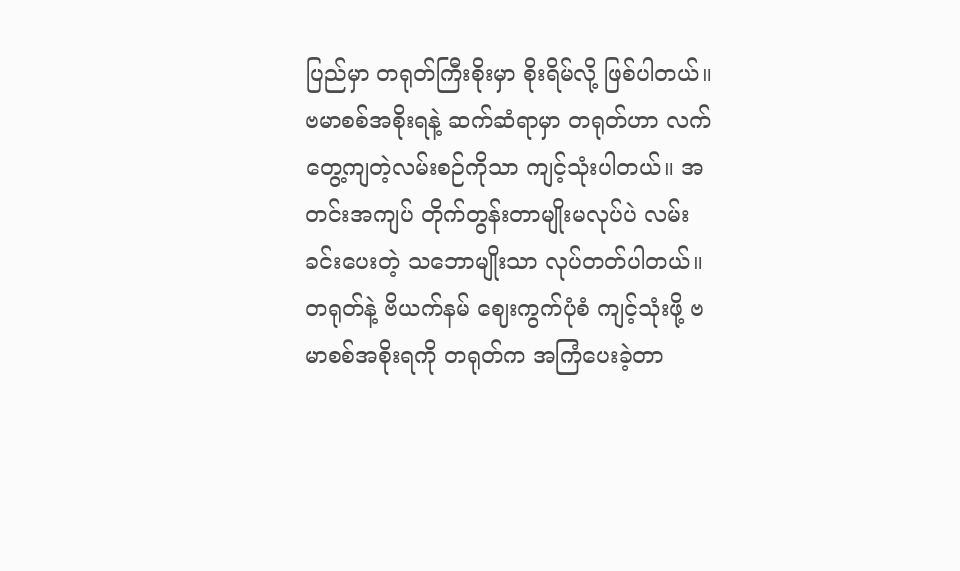ပြည်မှာ တရုတ်ကြီးစိုးမှာ စိုးရိမ်လို့ ဖြစ်ပါတယ်။
ဗမာစစ်အစိုးရနဲ့ ဆက်ဆံရာမှာ တရုတ်ဟာ လက်တွေ့ကျတဲ့လမ်းစဉ်ကိုသာ ကျင့်သုံးပါတယ်။ အတင်းအကျပ် တိုက်တွန်းတာမျိုးမလုပ်ပဲ လမ်းခင်းပေးတဲ့ သဘောမျိုးသာ လုပ်တတ်ပါတယ်။ တရုတ်နဲ့ ဗိယက်နမ် ဈေးကွက်ပုံစံ ကျင့်သုံးဖို့ ဗမာစစ်အစိုးရကို တရုတ်က အကြံပေးခဲ့တာ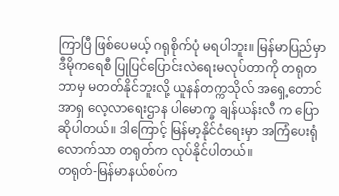ကြာပြီ ဖြစ်ပေမယ့် ဂရုစိုက်ပုံ မရပါဘူး။ မြန်မာပြည်မှာ ဒီမိုကရေစီ ပြုပြင်ပြောင်းလဲရေးမလုပ်တာကို တရုတဘာမှ မတတ်နိုင်ဘူးလို့ ယူနန်တက္ကသိုလ် အရှေ့တောင်အာရှ လေ့လာရေးဌာန ပါမောက္ခ ချန်ယန်းလီ က ပြောဆိုပါတယ်။ ဒါကြောင့် မြန်မာ့နိုင်ငံရေးမှာ အကြံပေးရုံလောက်သာ တရုတ်က လုပ်နိုင်ပါတယ်။
တရုတ်-မြန်မာနယ်စပ်က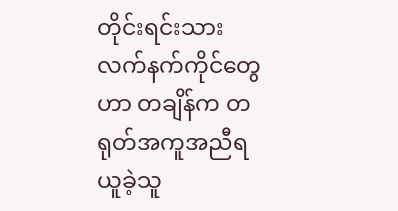တိုင်းရင်းသားလက်နက်ကိုင်တွေဟာ တချိန်က တရုတ်အကူအညီရယူခဲ့သူ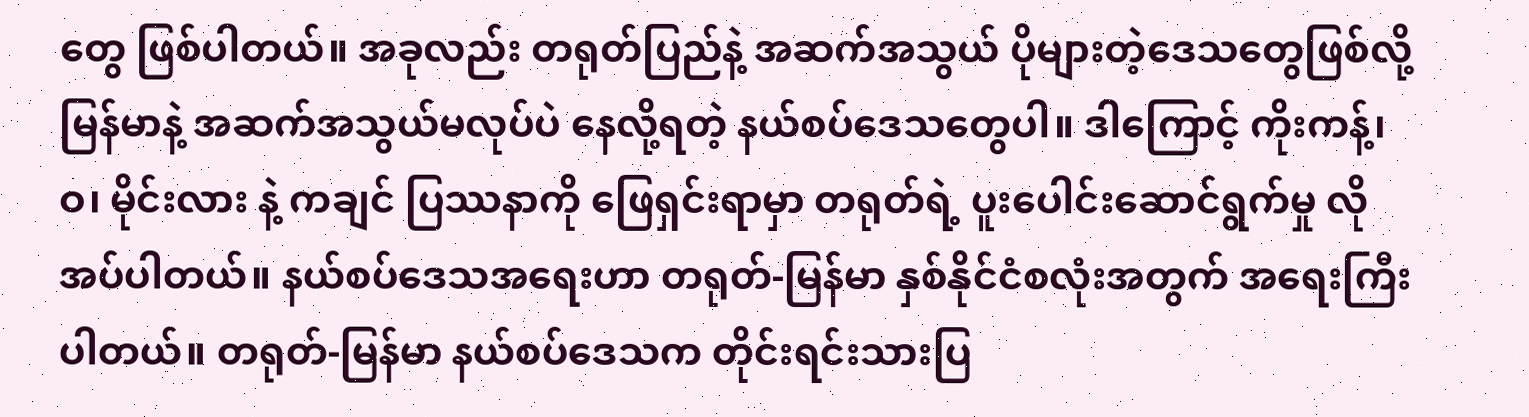တွေ ဖြစ်ပါတယ်။ အခုလည်း တရုတ်ပြည်နဲ့ အဆက်အသွယ် ပိုများတဲ့ဒေသတွေဖြစ်လို့ မြန်မာနဲ့ အဆက်အသွယ်မလုပ်ပဲ နေလို့ရတဲ့ နယ်စပ်ဒေသတွေပါ။ ဒါကြောင့် ကိုးကန့်၊ ဝ၊ မိုင်းလား နဲ့ ကချင် ပြဿနာကို ဖြေရှင်းရာမှာ တရုတ်ရဲ့ ပူးပေါင်းဆောင်ရွက်မှု လိုအပ်ပါတယ်။ နယ်စပ်ဒေသအရေးဟာ တရုတ်-မြန်မာ နှစ်နိုင်ငံစလုံးအတွက် အရေးကြီးပါတယ်။ တရုတ်-မြန်မာ နယ်စပ်ဒေသက တိုင်းရင်းသားပြ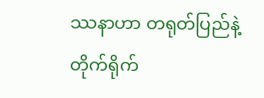ဿနာဟာ တရုတ်ပြည်နဲ့ တိုက်ရိုက်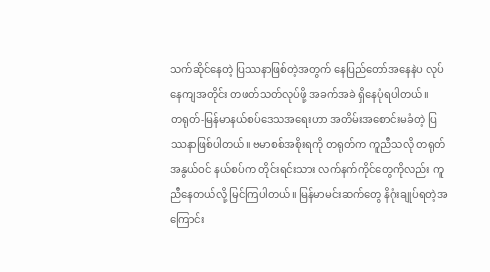သက်ဆိုင်နေတဲ့ ပြဿနာဖြစ်တဲ့အတွက် နေပြည်တော်အနေနဲပ လုပ်နေကျအတိုင်း တဖတ်သတ်လုပ်ဖို့ အခက်အခဲ ရှိနေပုံရပါတယ်။
တရုတ်-မြန်မာနယ်စပ်ဒေသအရေးဟာ အတိမ်းအစောင်းမခံတဲ့ ပြဿနာဖြစ်ပါတယ်။ ဗမာစစ်အစိုးရကို တရုတ်က ကူညီသလို တရုတ်အနွယ်ဝင် နယ်စပ်က တိုင်းရင်းသား လက်နက်ကိုင်တွေကိုလည်း ကူညီနေတယ်လို့ မြင်ကြပါတယ်။ မြန်မာမင်းဆက်တွေ နိဂုံးချုပ်ရတဲ့အကြောင်း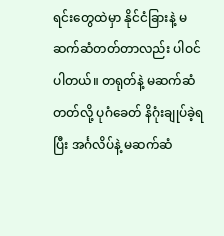ရင်းတွေထဲမှာ နိုင်ငံခြားနဲ့ မဆက်ဆံတတ်တာလည်း ပါဝင်ပါတယ်။ တရုတ်နဲ့ မဆက်ဆံတတ်လို့ ပုဂံခေတ် နိဂုံးချုပ်ခဲ့ရပြီး အင်္ဂလိပ်နဲ့ မဆက်ဆံ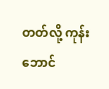တတ်လို့ ကုန်းဘောင်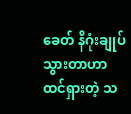ခေတ် နိဂုံးချုပ်သွားတာဟာ ထင်ရှားတဲ့ သ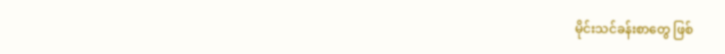မိုင်းသင်ခန်းစာတွေ ဖြစ်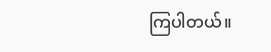ကြပါတယ်။